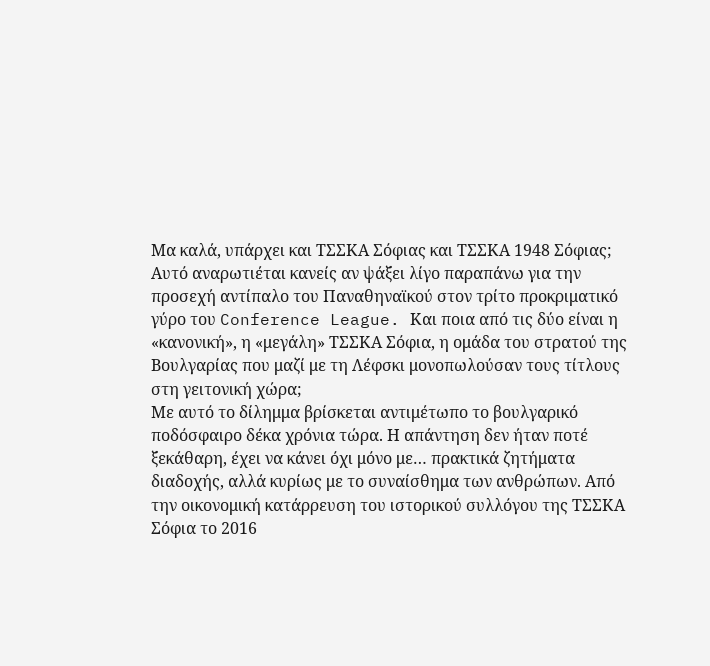Μα καλά, υπάρχει και ΤΣΣΚΑ Σόφιας και ΤΣΣΚΑ 1948 Σόφιας; Αυτό αναρωτιέται κανείς αν ψάξει λίγο παραπάνω για την προσεχή αντίπαλο του Παναθηναϊκού στον τρίτο προκριματικό γύρο του Conference League. Και ποια από τις δύο είναι η «κανονική», η «μεγάλη» ΤΣΣΚΑ Σόφια, η ομάδα του στρατού της Βουλγαρίας που μαζί με τη Λέφσκι μονοπωλούσαν τους τίτλους στη γειτονική χώρα;
Με αυτό το δίλημμα βρίσκεται αντιμέτωπο το βουλγαρικό ποδόσφαιρο δέκα χρόνια τώρα. Η απάντηση δεν ήταν ποτέ ξεκάθαρη, έχει να κάνει όχι μόνο με… πρακτικά ζητήματα διαδοχής, αλλά κυρίως με το συναίσθημα των ανθρώπων. Από την οικονομική κατάρρευση του ιστορικού συλλόγου της ΤΣΣΚΑ Σόφια το 2016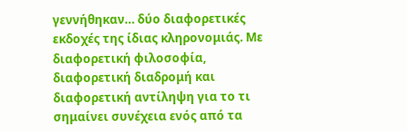γεννήθηκαν… δύο διαφορετικές εκδοχές της ίδιας κληρονομιάς. Με διαφορετική φιλοσοφία, διαφορετική διαδρομή και διαφορετική αντίληψη για το τι σημαίνει συνέχεια ενός από τα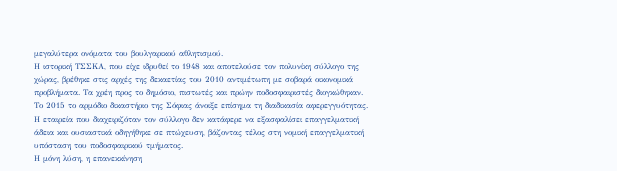μεγαλύτερα ονόματα του βουλγαρικού αθλητισμού.
Η ιστορική ΤΣΣΚΑ, που είχε ιδρυθεί το 1948 και αποτελούσε τον πολυνίκη σύλλογο της χώρας, βρέθηκε στις αρχές της δεκαετίας του 2010 αντιμέτωπη με σοβαρά οικονομικά προβλήματα. Τα χρέη προς το δημόσιο, πιστωτές και πρώην ποδοσφαιριστές διογκώθηκαν. Το 2015 το αρμόδιο δικαστήριο της Σόφιας άνοιξε επίσημα τη διαδικασία αφερεγγυότητας. Η εταιρεία που διαχειριζόταν τον σύλλογο δεν κατάφερε να εξασφαλίσει επαγγελματική άδεια και ουσιαστικά οδηγήθηκε σε πτώχευση, βάζοντας τέλος στη νομική επαγγελματική υπόσταση του ποδοσφαιρικού τμήματος.
Η μόνη λύση, η επανεκκίνηση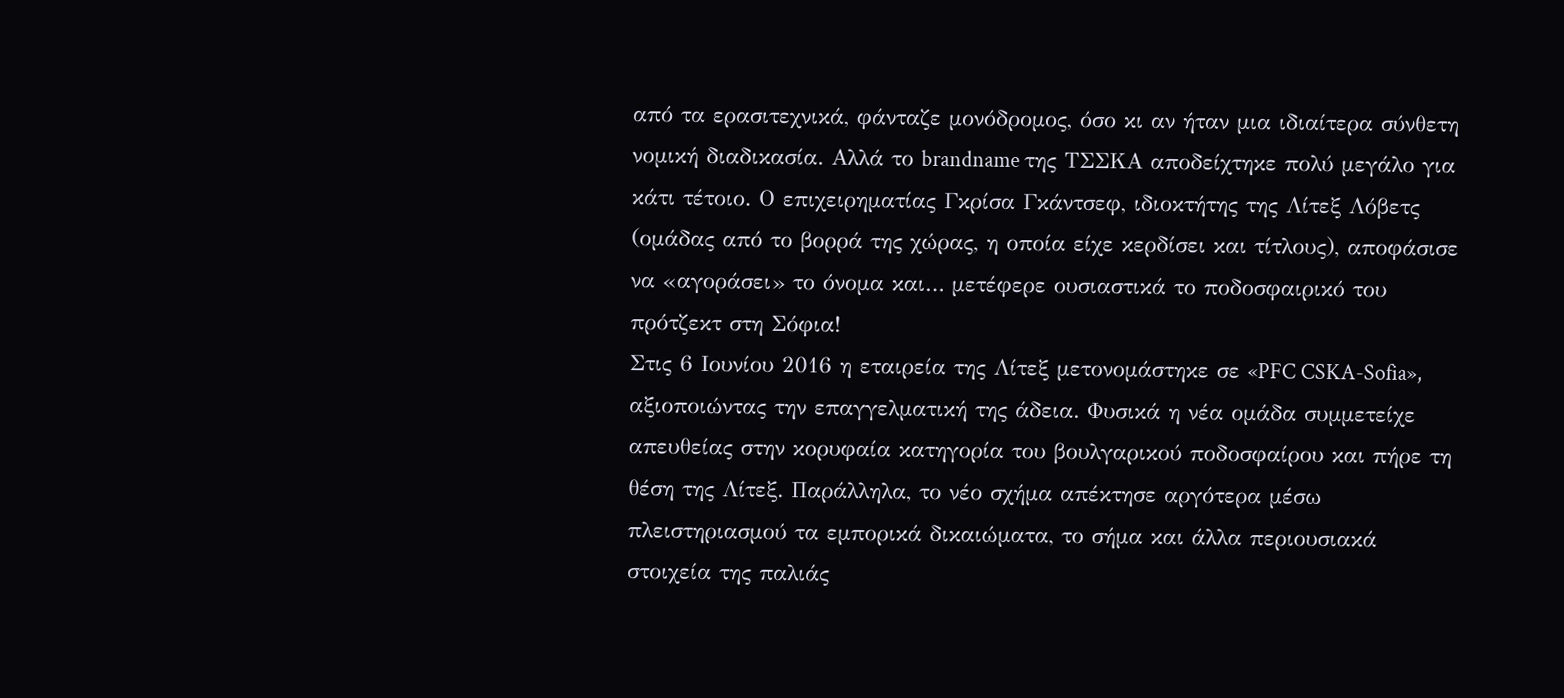από τα ερασιτεχνικά, φάνταζε μονόδρομος, όσο κι αν ήταν μια ιδιαίτερα σύνθετη νομική διαδικασία. Αλλά το brandname της ΤΣΣΚΑ αποδείχτηκε πολύ μεγάλο για κάτι τέτοιο. Ο επιχειρηματίας Γκρίσα Γκάντσεφ, ιδιοκτήτης της Λίτεξ Λόβετς (ομάδας από το βορρά της χώρας, η οποία είχε κερδίσει και τίτλους), αποφάσισε να «αγοράσει» το όνομα και… μετέφερε ουσιαστικά το ποδοσφαιρικό του πρότζεκτ στη Σόφια!
Στις 6 Ιουνίου 2016 η εταιρεία της Λίτεξ μετονομάστηκε σε «PFC CSKA-Sofia», αξιοποιώντας την επαγγελματική της άδεια. Φυσικά η νέα ομάδα συμμετείχε απευθείας στην κορυφαία κατηγορία του βουλγαρικού ποδοσφαίρου και πήρε τη θέση της Λίτεξ. Παράλληλα, το νέο σχήμα απέκτησε αργότερα μέσω πλειστηριασμού τα εμπορικά δικαιώματα, το σήμα και άλλα περιουσιακά στοιχεία της παλιάς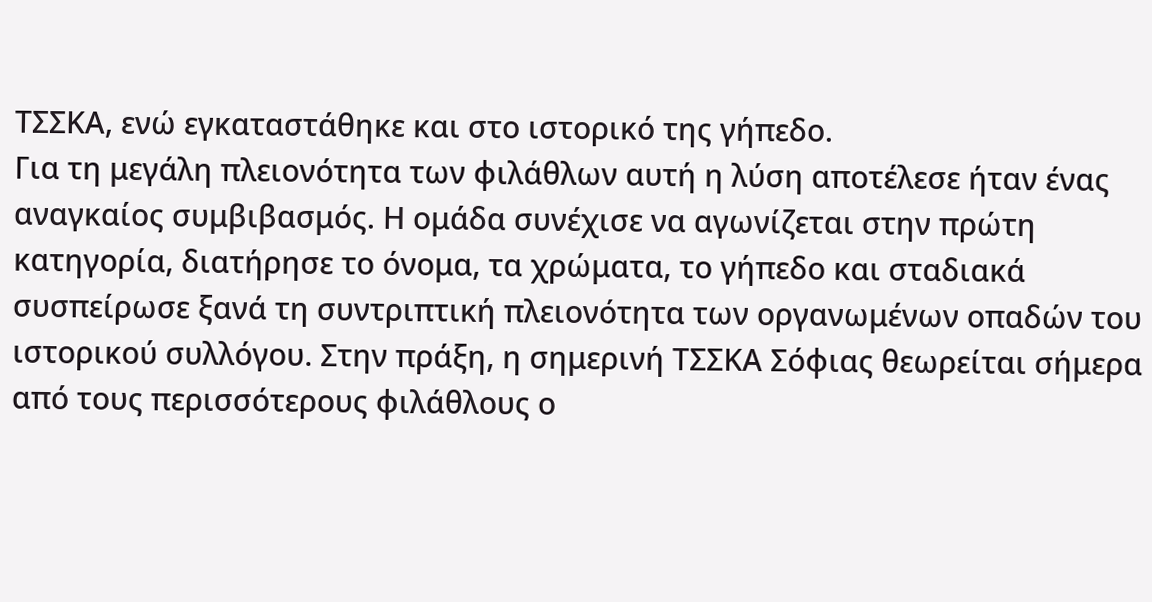ΤΣΣΚΑ, ενώ εγκαταστάθηκε και στο ιστορικό της γήπεδο.
Για τη μεγάλη πλειονότητα των φιλάθλων αυτή η λύση αποτέλεσε ήταν ένας αναγκαίος συμβιβασμός. Η ομάδα συνέχισε να αγωνίζεται στην πρώτη κατηγορία, διατήρησε το όνομα, τα χρώματα, το γήπεδο και σταδιακά συσπείρωσε ξανά τη συντριπτική πλειονότητα των οργανωμένων οπαδών του ιστορικού συλλόγου. Στην πράξη, η σημερινή ΤΣΣΚΑ Σόφιας θεωρείται σήμερα από τους περισσότερους φιλάθλους ο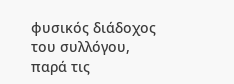φυσικός διάδοχος του συλλόγου, παρά τις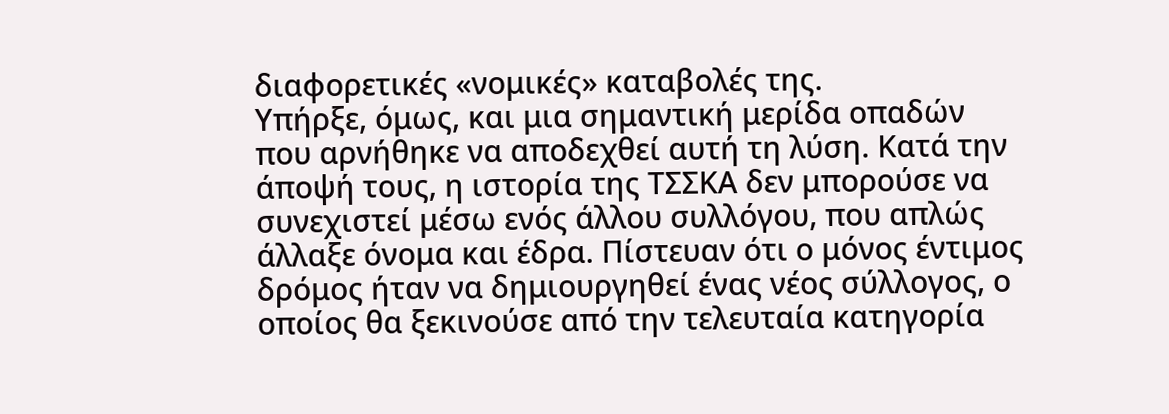διαφορετικές «νομικές» καταβολές της.
Υπήρξε, όμως, και μια σημαντική μερίδα οπαδών που αρνήθηκε να αποδεχθεί αυτή τη λύση. Κατά την άποψή τους, η ιστορία της ΤΣΣΚΑ δεν μπορούσε να συνεχιστεί μέσω ενός άλλου συλλόγου, που απλώς άλλαξε όνομα και έδρα. Πίστευαν ότι ο μόνος έντιμος δρόμος ήταν να δημιουργηθεί ένας νέος σύλλογος, ο οποίος θα ξεκινούσε από την τελευταία κατηγορία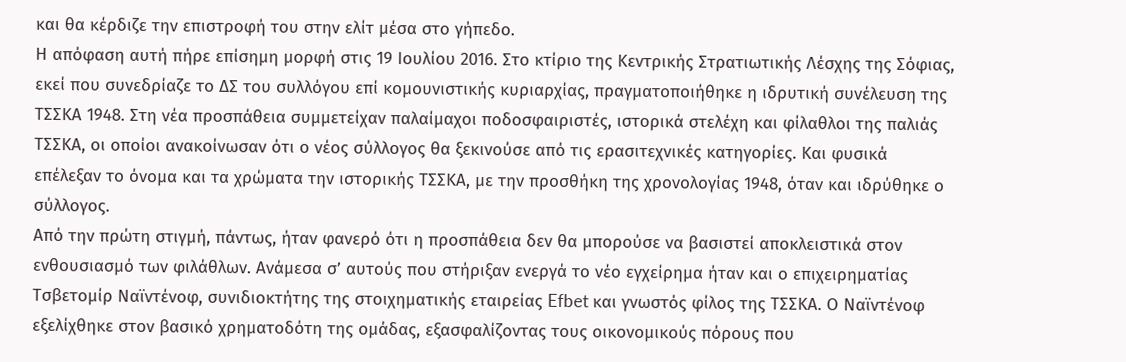και θα κέρδιζε την επιστροφή του στην ελίτ μέσα στο γήπεδο.
Η απόφαση αυτή πήρε επίσημη μορφή στις 19 Ιουλίου 2016. Στο κτίριο της Κεντρικής Στρατιωτικής Λέσχης της Σόφιας, εκεί που συνεδρίαζε το ΔΣ του συλλόγου επί κομουνιστικής κυριαρχίας, πραγματοποιήθηκε η ιδρυτική συνέλευση της ΤΣΣΚΑ 1948. Στη νέα προσπάθεια συμμετείχαν παλαίμαχοι ποδοσφαιριστές, ιστορικά στελέχη και φίλαθλοι της παλιάς ΤΣΣΚΑ, οι οποίοι ανακοίνωσαν ότι ο νέος σύλλογος θα ξεκινούσε από τις ερασιτεχνικές κατηγορίες. Και φυσικά επέλεξαν το όνομα και τα χρώματα την ιστορικής ΤΣΣΚΑ, με την προσθήκη της χρονολογίας 1948, όταν και ιδρύθηκε ο σύλλογος.
Από την πρώτη στιγμή, πάντως, ήταν φανερό ότι η προσπάθεια δεν θα μπορούσε να βασιστεί αποκλειστικά στον ενθουσιασμό των φιλάθλων. Ανάμεσα σ’ αυτούς που στήριξαν ενεργά το νέο εγχείρημα ήταν και ο επιχειρηματίας Τσβετομίρ Ναϊντένοφ, συνιδιοκτήτης της στοιχηματικής εταιρείας Efbet και γνωστός φίλος της ΤΣΣΚΑ. Ο Ναϊντένοφ εξελίχθηκε στον βασικό χρηματοδότη της ομάδας, εξασφαλίζοντας τους οικονομικούς πόρους που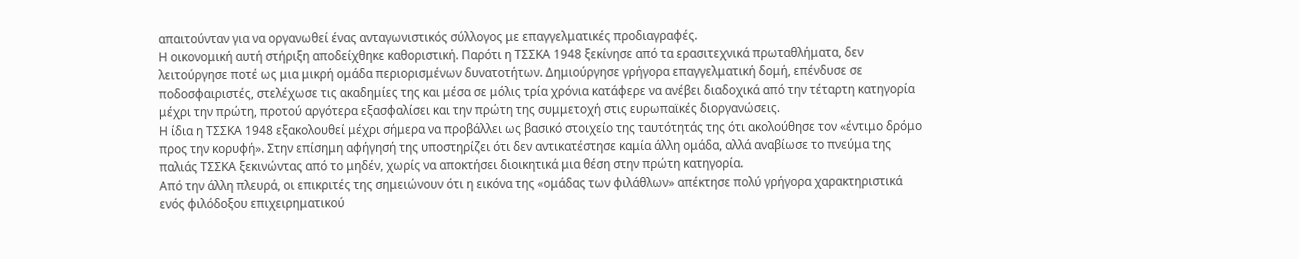απαιτούνταν για να οργανωθεί ένας ανταγωνιστικός σύλλογος με επαγγελματικές προδιαγραφές.
Η οικονομική αυτή στήριξη αποδείχθηκε καθοριστική. Παρότι η ΤΣΣΚΑ 1948 ξεκίνησε από τα ερασιτεχνικά πρωταθλήματα, δεν λειτούργησε ποτέ ως μια μικρή ομάδα περιορισμένων δυνατοτήτων. Δημιούργησε γρήγορα επαγγελματική δομή, επένδυσε σε ποδοσφαιριστές, στελέχωσε τις ακαδημίες της και μέσα σε μόλις τρία χρόνια κατάφερε να ανέβει διαδοχικά από την τέταρτη κατηγορία μέχρι την πρώτη, προτού αργότερα εξασφαλίσει και την πρώτη της συμμετοχή στις ευρωπαϊκές διοργανώσεις.
Η ίδια η ΤΣΣΚΑ 1948 εξακολουθεί μέχρι σήμερα να προβάλλει ως βασικό στοιχείο της ταυτότητάς της ότι ακολούθησε τον «έντιμο δρόμο προς την κορυφή». Στην επίσημη αφήγησή της υποστηρίζει ότι δεν αντικατέστησε καμία άλλη ομάδα, αλλά αναβίωσε το πνεύμα της παλιάς ΤΣΣΚΑ ξεκινώντας από το μηδέν, χωρίς να αποκτήσει διοικητικά μια θέση στην πρώτη κατηγορία.
Από την άλλη πλευρά, οι επικριτές της σημειώνουν ότι η εικόνα της «ομάδας των φιλάθλων» απέκτησε πολύ γρήγορα χαρακτηριστικά ενός φιλόδοξου επιχειρηματικού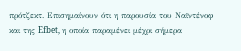πρότζεκτ. Επισημαίνουν ότι η παρουσία του Ναϊντένοφ και της Efbet, η οποία παραμένει μέχρι σήμερα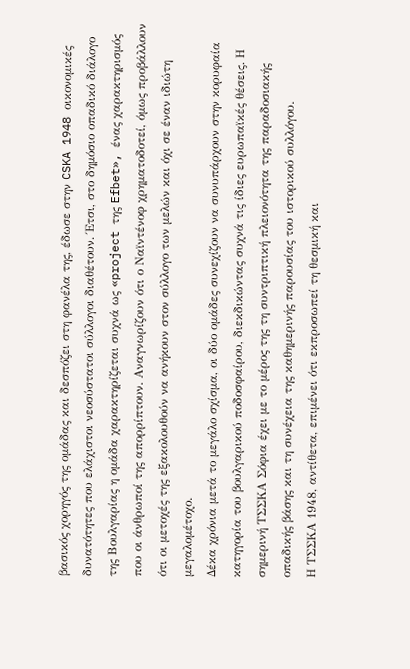βασικός χορηγός της ομάδας και δεσπόζει στη φανέλα της, έδωσε στην CSKA 1948 οικονομικές δυνατότητες που ελάχιστοι νεοσύστατοι σύλλογοι διαθέτουν. Έτσι, στο δημόσιο οπαδικό διάλογο της Βουλγαρίας η ομάδα χαρακτηρίζεται συχνά ως «project της Efbet», ένας χαρακτηρισμός που οι άνθρωποί της απορρίπτουν. Αναγνωρίζουν ότι ο Ναϊντένοφ χρηματοδοτεί, όμως προβάλλουν ότι οι μετοχές της εξακολουθούν να ανήκουν στον σύλλογο των μελών και όχι σε έναν ιδιώτη μεγαλομέτοχο.
Δέκα χρόνια μετά το μεγάλο σχίσμα, οι δύο ομάδες συνεχίζουν να συνυπάρχουν στην κορυφαία κατηγορία του βουλγαρικού ποδοσφαίρου, διεκδικώντας συχνά τις ίδιες ευρωπαϊκές θέσεις. Η σημερινή ΤΣΣΚΑ Σόφια έχει με το μέρος της τη συντριπτική πλειονότητα της παραδοσιακής οπαδικής βάσης και τη συνέχεια της καθημερινής παρουσίας του ιστορικού συλλόγου.
Η ΤΣΣΚΑ 1948, αντίθετα, επιμένει ότι εκπροσωπεί τη θεσμική και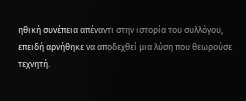ηθική συνέπεια απέναντι στην ιστορία του συλλόγου, επειδή αρνήθηκε να αποδεχθεί μια λύση που θεωρούσε τεχνητή.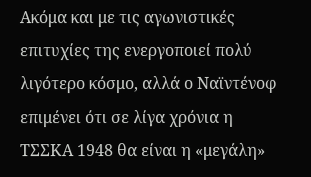Ακόμα και με τις αγωνιστικές επιτυχίες της ενεργοποιεί πολύ λιγότερο κόσμο, αλλά ο Ναϊντένοφ επιμένει ότι σε λίγα χρόνια η ΤΣΣΚΑ 1948 θα είναι η «μεγάλη»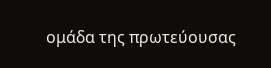ομάδα της πρωτεύουσας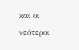και οι νεότεροι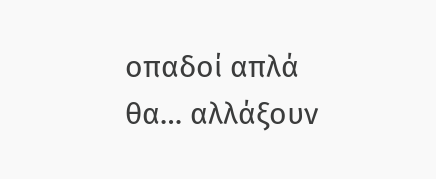οπαδοί απλά θα… αλλάξουν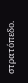στρατόπεδο.